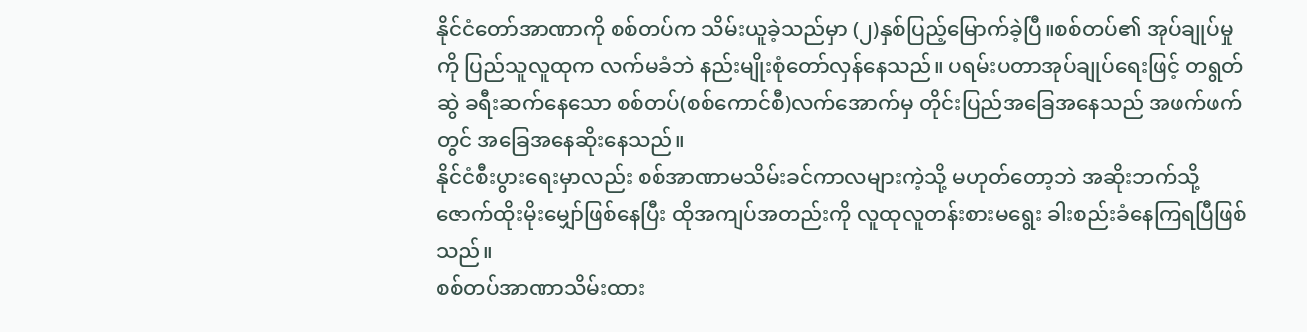နိုင်ငံတော်အာဏာကို စစ်တပ်က သိမ်းယူခဲ့သည်မှာ (၂)နှစ်ပြည့်မြောက်ခဲ့ပြီ။စစ်တပ်၏ အုပ်ချုပ်မှုကို ပြည်သူလူထုက လက်မခံဘဲ နည်းမျိုးစုံတော်လှန်နေသည်။ ပရမ်းပတာအုပ်ချုပ်ရေးဖြင့် တရွတ်ဆွဲ ခရီးဆက်နေသော စစ်တပ်(စစ်ကောင်စီ)လက်အောက်မှ တိုင်းပြည်အခြေအနေသည် အဖက်ဖက်တွင် အခြေအနေဆိုးနေသည်။
နိုင်ငံစီးပွားရေးမှာလည်း စစ်အာဏာမသိမ်းခင်ကာလများကဲ့သို့ မဟုတ်တော့ဘဲ အဆိုးဘက်သို့ ဇောက်ထိုးမိုးမျှော်ဖြစ်နေပြီး ထိုအကျပ်အတည်းကို လူထုလူတန်းစားမရွေး ခါးစည်းခံနေကြရပြီဖြစ်သည်။
စစ်တပ်အာဏာသိမ်းထား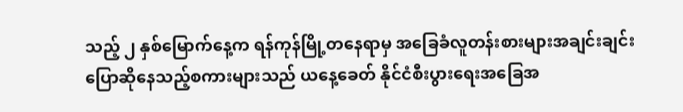သည့် ၂ နှစ်မြောက်နေ့က ရန်ကုန်မြို့တနေရာမှ အခြေခံလူတန်းစားများအချင်းချင်းပြောဆိုနေသည့်စကားများသည် ယနေ့ခေတ် နိုင်ငံစီးပွားရေးအခြေအ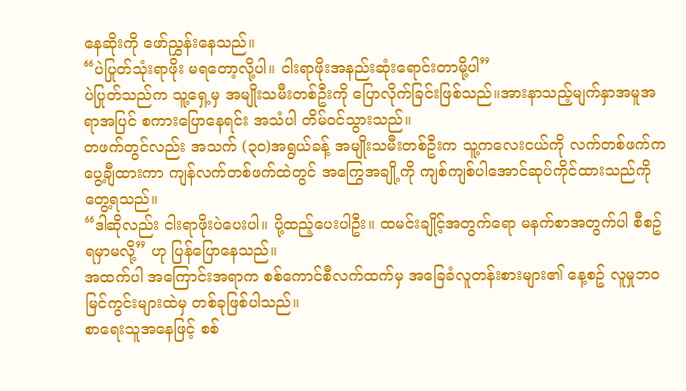နေဆိုးကို ဖော်ညွှန်းနေသည်။
“ပဲပြုတ်သုံးရာဖိုး မရတော့လို့ပါ။ ငါးရာဖိုးအနည်းဆုံးရောင်းတာမို့ပါ”
ပဲပြုတ်သည်က သူ့ရှေ့မှ အမျိုးသမီးတစ်ဦးကို ပြောလိုက်ခြင်းဖြစ်သည်။အားနာသည့်မျက်နှာအမူအရာအပြင် စကားပြောနေရင်း အသံပါ တိမ်၀င်သွားသည်။
တဖက်တွင်လည်း အသက် (၃၀)အရွယ်ခန့် အမျိုးသမီးတစ်ဦးက သူ့ကလေးငယ်ကို လက်တစ်ဖက်က ပွေ့ချီထားကာ ကျန်လက်တစ်ဖက်ထဲတွင် အကြွေအချို့ကို ကျစ်ကျစ်ပါအောင်ဆုပ်ကိုင်ထားသည်ကိုတွေ့ရသည်။
“ဒါဆိုလည်း ငါးရာဖိုးပဲပေးပါ။ ပို့ထည့်ပေးပါဦး။ ထမင်းချိုင့်အတွက်ရော မနက်စာအတွက်ပါ စီစဥ်ရမှာမလို့” ဟု ပြန်ပြောနေသည်။
အထက်ပါ အကြောင်းအရာက စစ်ကောင်စီလက်ထက်မှ အခြေခံလူတန်းစားများ၏ နေ့စဥ် လူမှုဘဝမြင်ကွင်းများထဲမှ တစ်ခုဖြစ်ပါသည်။
စာရေးသူအနေဖြင့် စစ်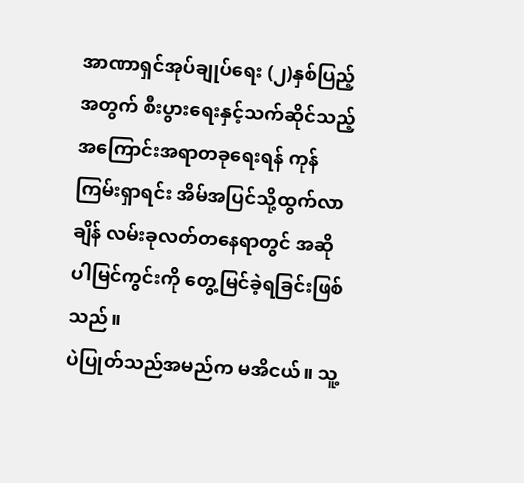အာဏာရှင်အုပ်ချုပ်ရေး (၂)နှစ်ပြည့်အတွက် စီးပွားရေးနှင့်သက်ဆိုင်သည့် အကြောင်းအရာတခုရေးရန် ကုန်ကြမ်းရှာရင်း အိမ်အပြင်သို့ထွက်လာချိန် လမ်းခုလတ်တနေရာတွင် အဆိုပါမြင်ကွင်းကို တွေ့မြင်ခဲ့ရခြင်းဖြစ်သည်။
ပဲပြုတ်သည်အမည်က မအိငယ်။ သူ့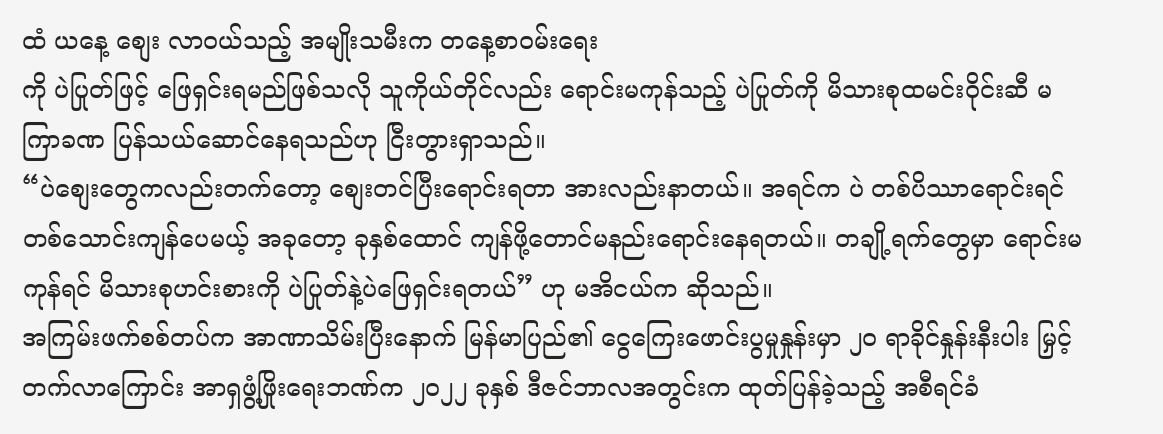ထံ ယနေ့ စျေး လာဝယ်သည့် အမျိုးသမီးက တနေ့စာဝမ်းရေး
ကို ပဲပြုတ်ဖြင့် ဖြေရှင်းရမည်ဖြစ်သလို သူကိုယ်တိုင်လည်း ရောင်းမကုန်သည့် ပဲပြုတ်ကို မိသားစုထမင်းဝိုင်းဆီ မကြာခဏ ပြန်သယ်ဆောင်နေရသည်ဟု ငြီးတွားရှာသည်။
“ပဲစျေးတွေကလည်းတက်တော့ စျေးတင်ပြီးရောင်းရတာ အားလည်းနာတယ်။ အရင်က ပဲ တစ်ပိဿာရောင်းရင် တစ်သောင်းကျန်ပေမယ့် အခုတော့ ခုနှစ်ထောင် ကျန်ဖို့တောင်မနည်းရောင်းနေရတယ်။ တချို့ရက်တွေမှာ ရောင်းမကုန်ရင် မိသားစုဟင်းစားကို ပဲပြုတ်နဲ့ပဲဖြေရှင်းရတယ်” ဟု မအိငယ်က ဆိုသည်။
အကြမ်းဖက်စစ်တပ်က အာဏာသိမ်းပြီးနောက် မြန်မာပြည်၏ ငွေကြေးဖောင်းပွမှုနှုန်းမှာ ၂၀ ရာခိုင်နှုန်းနီးပါး မြှင့်တက်လာကြောင်း အာရှဖွံ့ဖြိုးရေးဘဏ်က ၂၀၂၂ ခုနှစ် ဒီဇင်ဘာလအတွင်းက ထုတ်ပြန်ခဲ့သည့် အစီရင်ခံ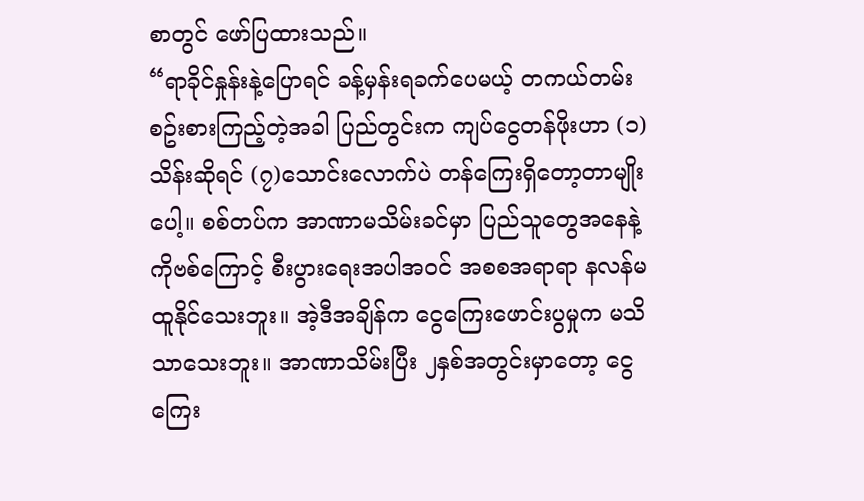စာတွင် ဖော်ပြထားသည်။
“ရာခိုင်နှုန်းနဲ့ပြောရင် ခန့်မှန်းရခက်ပေမယ့် တကယ်တမ်းစဥ်းစားကြည့်တဲ့အခါ ပြည်တွင်းက ကျပ်ငွေတန်ဖိုးဟာ (၁)သိန်းဆိုရင် (၇)သောင်းလောက်ပဲ တန်ကြေးရှိတော့တာမျိုးပေါ့။ စစ်တပ်က အာဏာမသိမ်းခင်မှာ ပြည်သူတွေအနေနဲ့ ကိုဗစ်ကြောင့် စီးပွားရေးအပါအ၀င် အစစအရာရာ နလန်မထူနိုင်သေးဘူး။ အဲ့ဒီအချိန်က ငွေကြေးဖောင်းပွမှုက မသိသာသေးဘူး။ အာဏာသိမ်းပြီး ၂နှစ်အတွင်းမှာတော့ ငွေကြေး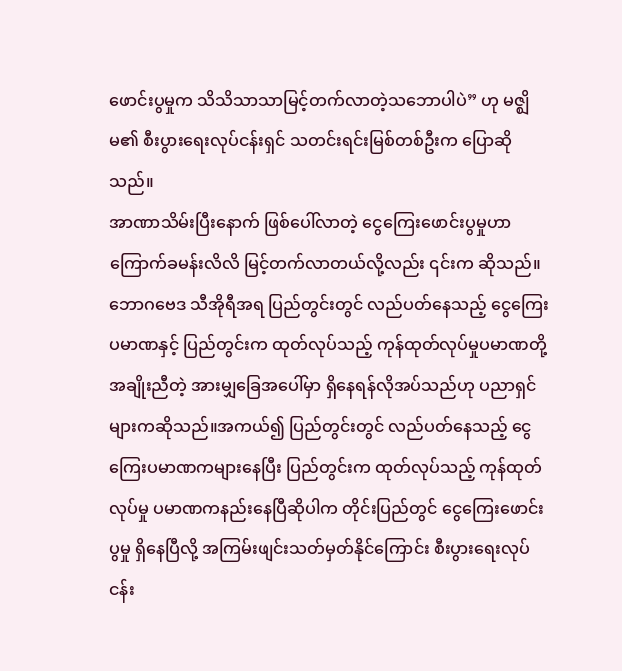ဖောင်းပွမှုက သိသိသာသာမြင့်တက်လာတဲ့သဘောပါပဲ” ဟု မဇ္ဈိမ၏ စီးပွားရေးလုပ်ငန်းရှင် သတင်းရင်းမြစ်တစ်ဦးက ပြောဆိုသည်။
အာဏာသိမ်းပြီးနောက် ဖြစ်ပေါ်လာတဲ့ ငွေကြေးဖောင်းပွမှုဟာ ကြောက်ခမန်းလိလိ မြင့်တက်လာတယ်လို့လည်း ၎င်းက ဆိုသည်။
ဘောဂဗေဒ သီအိုရီအရ ပြည်တွင်းတွင် လည်ပတ်နေသည့် ငွေကြေးပမာဏနှင့် ပြည်တွင်းက ထုတ်လုပ်သည့် ကုန်ထုတ်လုပ်မှုပမာဏတို့ အချိုးညီတဲ့ အားမျှခြေအပေါ်မှာ ရှိနေရန်လိုအပ်သည်ဟု ပညာရှင်များကဆိုသည်။အကယ်၍ ပြည်တွင်းတွင် လည်ပတ်နေသည့် ငွေကြေးပမာဏကများနေပြီး ပြည်တွင်းက ထုတ်လုပ်သည့် ကုန်ထုတ်လုပ်မှု ပမာဏကနည်းနေပြီဆိုပါက တိုင်းပြည်တွင် ငွေကြေးဖောင်းပွမှု ရှိနေပြီလို့ အကြမ်းဖျင်းသတ်မှတ်နိုင်ကြောင်း စီးပွားရေးလုပ်ငန်း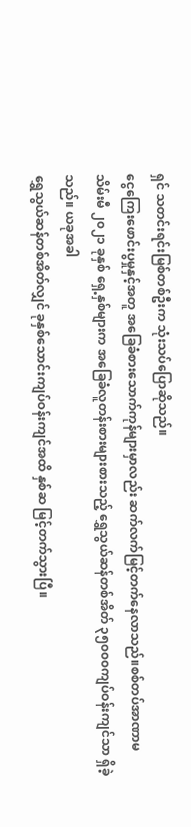ရှင် သတင်းရင်းမြစ်တစ်ဦးက သုံးသပ်ပြောဆိုသည်။
ငွေကြေးဖောင်းပွမှုနှင့်အတူ အခြေခံစားသောက်ကုန်များမှာလည်း ဆက်လက်မြင့်တက်နေလာသည်။စစ်တပ်အာဏာမသိမ်းမီ ၂၀၂၁ ခုနှစ် ရှေ့နှစ်များက အခြေခံလူတန်းစားများစားသည့် ရွှေသွယ်ဆန်တစ်အိတ် ၃၅၀၀၀ကျပ်ဝန်းကျင်သာ ရှိခဲ့သည်။ ယခုအခါ
ရွှေသွယ်ဆန်တစ်အိတ်လျှင် ခုနှစ်သောင်းကျပ်ဝန်းကျင်အထိ နှစ်ဆ မြင့်တက်သွားပြီ။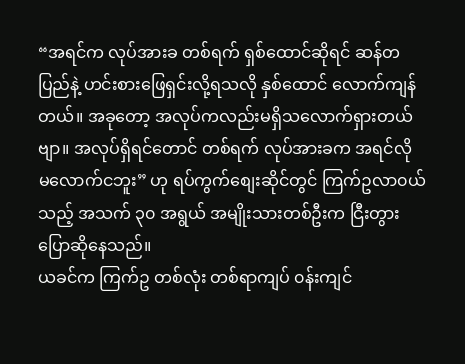“အရင်က လုပ်အားခ တစ်ရက် ရှစ်ထောင်ဆိုရင် ဆန်တပြည်နဲ့ ဟင်းစားဖြေရှင်းလို့ရသလို နှစ်ထောင် လောက်ကျန်တယ်။ အခုတော့ အလုပ်ကလည်းမရှိသလောက်ရှားတယ်ဗျာ။ အလုပ်ရှိရင်တောင် တစ်ရက် လုပ်အားခက အရင်လို မလောက်ငဘူး” ဟု ရပ်ကွက်စျေးဆိုင်တွင် ကြက်ဥလာ၀ယ်သည့် အသက် ၃၀ အရွယ် အမျိုးသားတစ်ဦးက ငြီးတွားပြောဆိုနေသည်။
ယခင်က ကြက်ဥ တစ်လုံး တစ်ရာကျပ် ၀န်းကျင်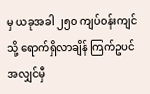မှ ယခုအခါ ၂၅၀ ကျပ်၀န်းကျင်သို့ ရောက်ရှိလာချိန် ကြက်ဥပင် အလျှင်မှီ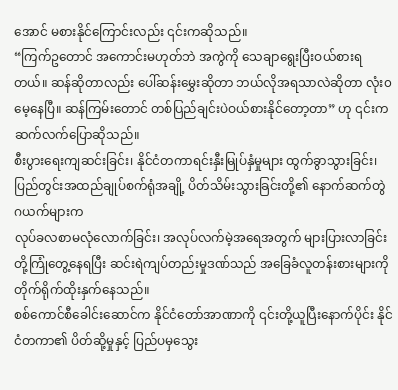အောင် မစားနိုင်ကြောင်းလည်း ၎င်းကဆိုသည်။
“ကြက်ဥတောင် အကောင်းမဟုတ်ဘဲ အကွဲကို သေချာရွေးပြီးဝယ်စားရတယ်။ ဆန်ဆိုတာလည်း ပေါ်ဆန်းမွှေးဆိုတာ ဘယ်လိုအရသာလဲဆိုတာ လုံး၀မေ့နေပြီ။ ဆန်ကြမ်းတောင် တစ်ပြည်ချင်းပဲဝယ်စားနိုင်တော့တာ” ဟု ၎င်းက ဆက်လက်ပြောဆိုသည်။
စီးပွားရေးကျဆင်းခြင်း၊ နိုင်ငံတကာရင်းနှီးမြုပ်နှံမှုများ ထွက်ခွာသွားခြင်း၊ ပြည်တွင်းအထည်ချုပ်စက်ရုံအချို့ ပိတ်သိမ်းသွားခြင်းတို့၏ နောက်ဆက်တွဲဂယက်များက
လုပ်ခလစာမလုံလောက်ခြင်း၊ အလုပ်လက်မဲ့အရေအတွက် များပြားလာခြင်းတို့ကြုံတွေ့နေရပြီး ဆင်းရဲကျပ်တည်းမှုဒဏ်သည် အခြေခံလူတန်းစားများကို တိုက်ရိုက်ထိုးနှက်နေသည်။
စစ်ကောင်စီခေါင်းဆောင်က နိုင်ငံတော်အာဏာကို ၎င်းတို့ယူပြီးနောက်ပိုင်း နိုင်ငံတကာ၏ ပိတ်ဆို့မှုနှင့် ပြည်ပမှသွေး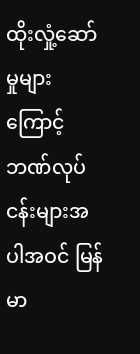ထိုးလှုံ့ဆော်မှုများကြောင့် ဘဏ်လုပ်ငန်းများအပါအဝင် မြန်မာ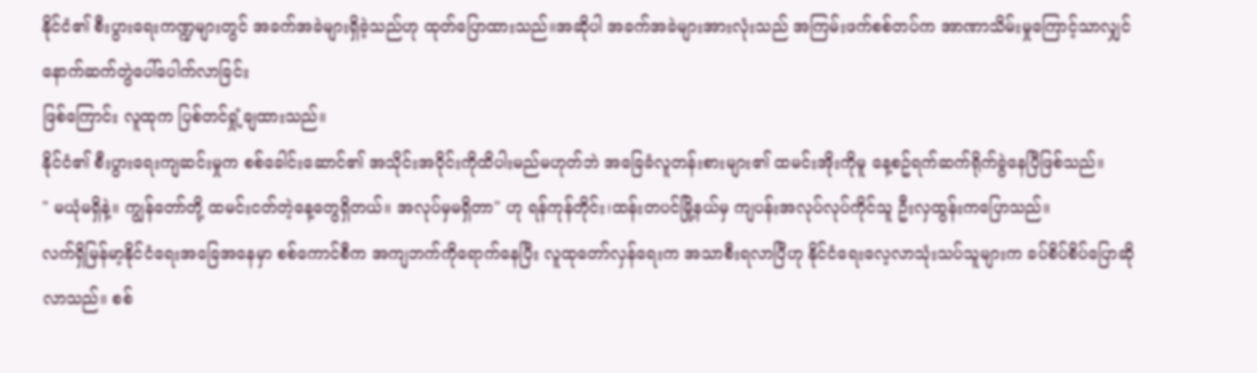နိုင်ငံ၏ စီးပွားရေးကဏ္ဍများတွင် အခက်အခဲများရှိခဲ့သည်ဟု ထုတ်ပြောထားသည်။အဆိုပါ အခက်အခဲများအားလုံးသည် အကြမ်းဖက်စစ်တပ်က အာဏာသိမ်းမှုကြောင့်သာလျှင် နောက်ဆက်တွဲပေါ်ပေါက်လာခြင်း
ဖြစ်ကြောင်း လူထုက ပြစ်တင်ရှုံ့ချထားသည်။
နိုင်ငံ၏ စီးပွားရေးကျဆင်းမှုက စစ်ခေါင်းဆောင်၏ အသိုင်းအဝိုင်းကိုထိပါးမည်မဟုတ်ဘဲ အခြေခံလူတန်းစားများ၏ ထမင်းအိုးကိုမူ နေ့စဥ်ရက်ဆက်ရိုက်ခွဲနေပြီဖြစ်သည်။
" မယုံမရှိနဲ့။ ကျွန်တော်တို့ ထမင်းငတ်တဲ့နေ့တွေရှိတယ်။ အလုပ်မှမရှိတာ" ဟု ရန်ကုန်တိုင်း၊ထန်းတပင်မြို့နယ်မှ ကျပန်းအလုပ်လုပ်ကိုင်သူ ဦးလှထွန်းကပြောသည်။
လက်ရှိမြန်မာ့နိုင်ငံရေးအခြေအနေမှာ စစ်ကောင်စီက အကျဘက်ကိုရောက်နေပြီး လူထုတော်လှန်ရေးက အသာစီးရလာပြီဟု နိုင်ငံရေးလေ့လာသုံးသပ်သူများက ခပ်စိပ်စိပ်ပြောဆိုလာသည်။ စစ်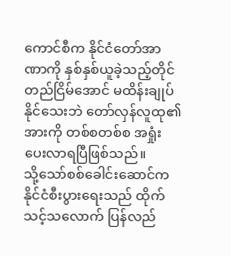ကောင်စီက နိုင်ငံတော်အာဏာကို နှစ်နှစ်ယူခဲ့သည့်တိုင် တည်ငြိမ်အောင် မထိန်းချုပ်နိုင်သေးဘဲ တော်လှန်လူထု၏ အားကို တစ်စတစ်စ အရှုံးပေးလာရပြီဖြစ်သည်။
သို့သော်စစ်ခေါင်းဆောင်က နိုင်ငံစီးပွားရေးသည် ထိုက်သင့်သလောက် ပြန်လည်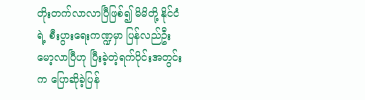တိုးတက်လာလာပြီဖြစ်၍ မိမိတို့ နိုင်ငံရဲ့ စီးပွားရေးကဏ္ဍမှာ ပြန်လည်ဦးမော့လာပြီဟု ပြီးခဲ့တဲ့ရက်ပိုင်းအတွင်းက ပြောဆိုခဲ့ပြန်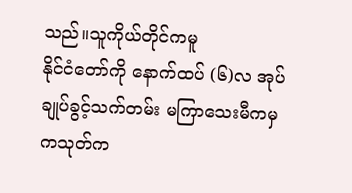သည်။သူကိုယ်တိုင်ကမူ
နိုင်ငံတော်ကို နောက်ထပ် (၆)လ အုပ်ချုပ်ခွင့်သက်တမ်း မကြာသေးမီကမှ ကသုတ်က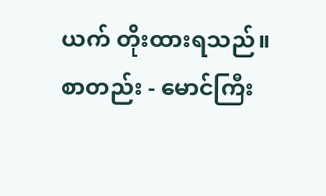ယက် တိုးထားရသည်။
စာတည်း - မောင်ကြီး